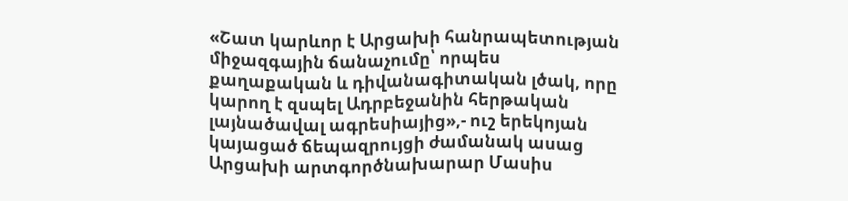«Շատ կարևոր է Արցախի հանրապետության միջազգային ճանաչումը՝ որպես քաղաքական և դիվանագիտական լծակ, որը կարող է զսպել Ադրբեջանին հերթական լայնածավալ ագրեսիայից»,- ուշ երեկոյան կայացած ճեպազրույցի ժամանակ ասաց Արցախի արտգործնախարար Մասիս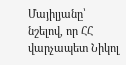Մայիլյանը՝ նշելով, որ ՀՀ վարչապետ Նիկոլ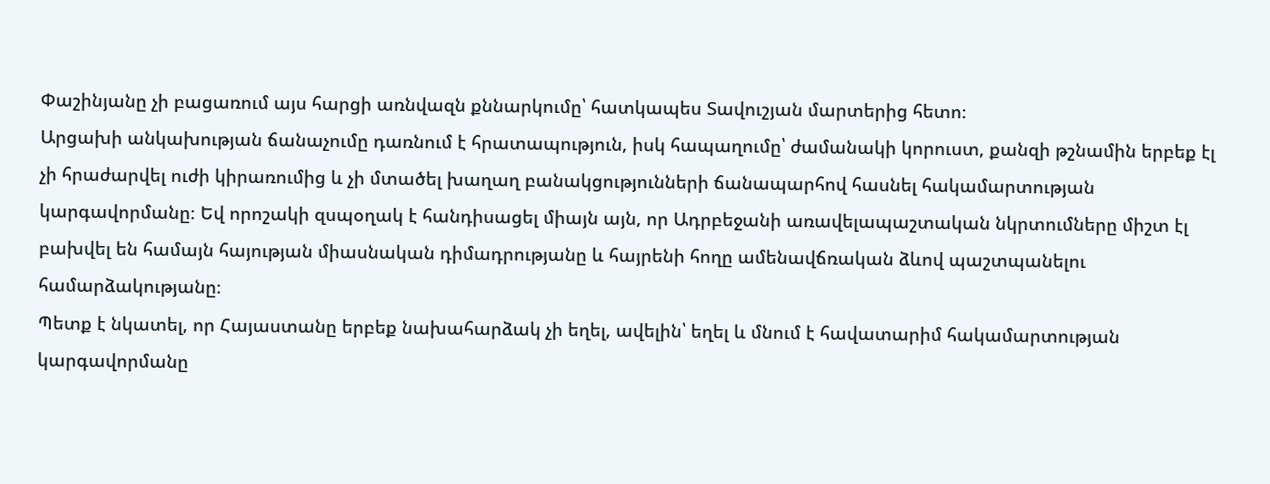Փաշինյանը չի բացառում այս հարցի առնվազն քննարկումը՝ հատկապես Տավուշյան մարտերից հետո։
Արցախի անկախության ճանաչումը դառնում է հրատապություն, իսկ հապաղումը՝ ժամանակի կորուստ, քանզի թշնամին երբեք էլ չի հրաժարվել ուժի կիրառումից և չի մտածել խաղաղ բանակցությունների ճանապարհով հասնել հակամարտության կարգավորմանը։ Եվ որոշակի զսպօղակ է հանդիսացել միայն այն, որ Ադրբեջանի առավելապաշտական նկրտումները միշտ էլ բախվել են համայն հայության միասնական դիմադրությանը և հայրենի հողը ամենավճռական ձևով պաշտպանելու համարձակությանը։
Պետք է նկատել, որ Հայաստանը երբեք նախահարձակ չի եղել, ավելին՝ եղել և մնում է հավատարիմ հակամարտության կարգավորմանը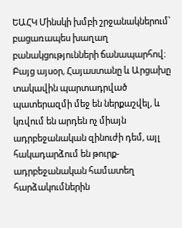ԵԱՀԿ Մինսկի խմբի շրջանակներում՝ բացառապես խաղաղ բանակցությունների ճանապարհով։ Բայց այսօր, Հայաստանը և Արցախը տակավին պարտադրված պատերազմի մեջ են ներքաշվել, և կռվում են արդեն ոչ միայն ադրբեջանական զինուժի դեմ, այլ հակադարձում են թուրք-ադրբեջանական համատեղ հարձակումներին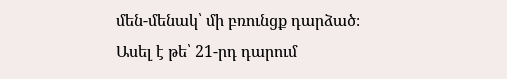մեն-մենակ՝ մի բռունցք դարձած։
Ասել է թե՝ 21-րդ դարում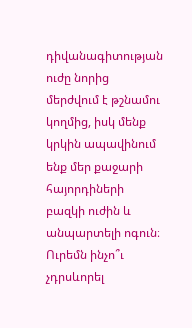դիվանագիտության ուժը նորից մերժվում է թշնամու կողմից, իսկ մենք կրկին ապավինում ենք մեր քաջարի հայորդիների բազկի ուժին և անպարտելի ոգուն։ Ուրեմն ինչո՞ւ չդրսևորել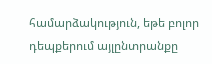համարձակություն, եթե բոլոր դեպքերում այլընտրանքը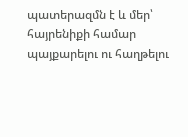պատերազմն է և մեր՝ հայրենիքի համար պայքարելու ու հաղթելու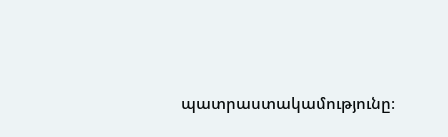պատրաստակամությունը։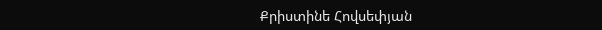Քրիստինե Հովսեփյան